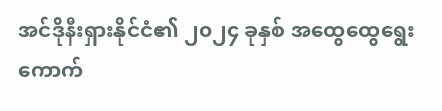အင်ဒိုနီးရှားနိုင်ငံ၏ ၂၀၂၄ ခုနှစ် အထွေထွေရွေးကောက်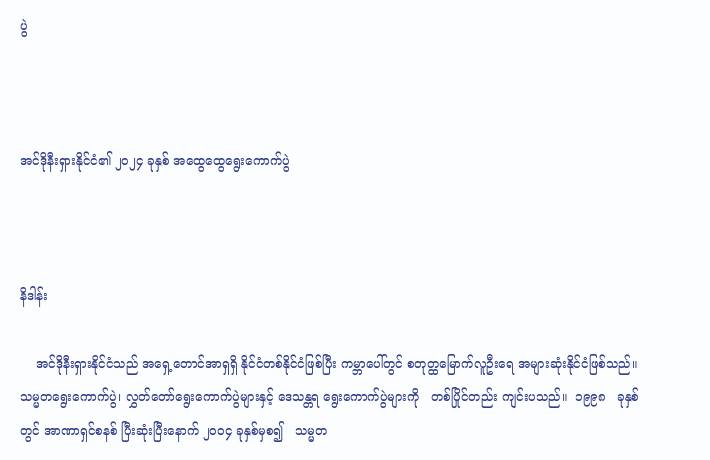ပွဲ



အင်ဒိုနီးရှားနိုင်ငံ၏ ၂၀၂၄ ခုနှစ် အထွေထွေရွေးကောက်ပွဲ



နိဒါန်း

    အင်ဒိုနီးရှားနိုင်ငံသည် အရှေ့တောင်အာရှရှိ နိုင်ငံတစ်နိုင်ငံဖြစ်ပြီး ကမ္ဘာပေါ်တွင် စတုတ္ထမြောက်လူဦးရေ အများဆုံးနိုင်ငံဖြစ်သည်။ သမ္မတရွေးကောက်ပွဲ၊ လွှတ်တော်ရွေးကောက်ပွဲများနှင့် ဒေသန္တရ ရွေးကောက်ပွဲများကို   တစ်ပြိုင်တည်း ကျင်းပသည်။  ၁၉၉၈   ခုနှစ်တွင် အာဏာရှင်စနစ် ပြီးဆုံးပြီးနောက် ၂၀၀၄ ခုနှစ်မှစ၍   သမ္မတ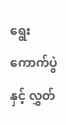ရွေးကောက်ပွဲနှင့် လွှတ်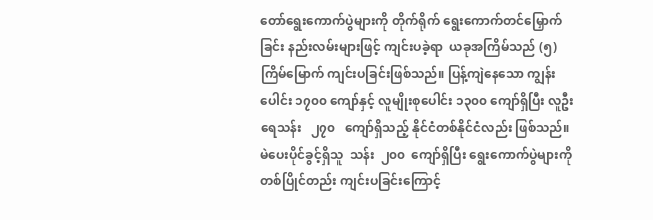တော်ရွေးကောက်ပွဲများကို တိုက်ရိုက် ရွေးကောက်တင်မြှောက်ခြင်း နည်းလမ်းများဖြင့် ကျင်းပခဲ့ရာ  ယခုအကြိမ်သည် (၅) ကြိမ်မြောက် ကျင်းပခြင်းဖြစ်သည်။ ပြန့်ကျဲနေသော ကျွန်းပေါင်း ၁၇၀၀ ကျော်နှင့် လူမျိုးစုပေါင်း ၁၃၀၀ ကျော်ရှိပြီး လူဦးရေသန်း   ၂၇၀   ကျော်ရှိသည့် နိုင်ငံတစ်နိုင်ငံလည်း ဖြစ်သည်။  မဲပေးပိုင်ခွင့်ရှိသူ  သန်း  ၂၀၀  ကျော်ရှိပြီး ရွေးကောက်ပွဲများကို တစ်ပြိုင်တည်း ကျင်းပခြင်းကြောင့်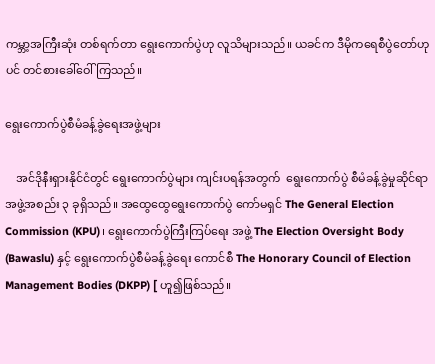ကမ္ဘာ့အကြီးဆုံး တစ်ရက်တာ ရွေးကောက်ပွဲဟု လူသိများသည်။ ယခင်က ဒီမိုကရေစီပွဲတော်ဟုပင် တင်စားခေါ်ဝေါ်ကြသည်။

ရွေးကောက်ပွဲစီမံခန့်ခွဲရေးအဖွဲ့များ

    အင်ဒိုနီးရှားနိုင်ငံတွင် ရွေးကောက်ပွဲများ ကျင်းပရန်အတွက်  ရွေးကောက်ပွဲ စီမံခန့်ခွဲမှုဆိုင်ရာ အဖွဲ့အစည်း ၃ ခုရှိသည်။ အထွေထွေရွေးကောက်ပွဲ ကော်မရှင် The General Election Commission (KPU)၊ ရွေးကောက်ပွဲကြီးကြပ်ရေး အဖွဲ့ The Election Oversight Body (Bawaslu) နှင့် ရွေးကောက်ပွဲစီမံခန့်ခွဲရေး ကောင်စီ The Honorary Council of Election Management Bodies (DKPP) [ ဟူ၍ဖြစ်သည်။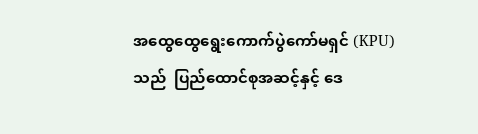အထွေထွေရွေးကောက်ပွဲကော်မရှင် (KPU) သည်  ပြည်ထောင်စုအဆင့်နှင့် ဒေ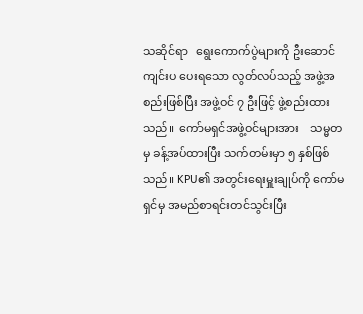သဆိုင်ရာ   ရွေးကောက်ပွဲများကို ဦးဆောင်ကျင်းပ ပေးရသော လွတ်လပ်သည့် အဖွဲ့အစည်းဖြစ်ပြီး အဖွဲ့ဝင် ၇ ဦးဖြင့် ဖွဲ့စည်းထားသည်။  ကော်မရှင်အဖွဲ့ဝင်များအား    သမ္မတမှ ခန့်အပ်ထားပြီး သက်တမ်းမှာ ၅ နှစ်ဖြစ်သည်။ KPU၏ အတွင်းရေးမှူးချုပ်ကို ကော်မရှင်မှ အမည်စာရင်းတင်သွင်းပြီး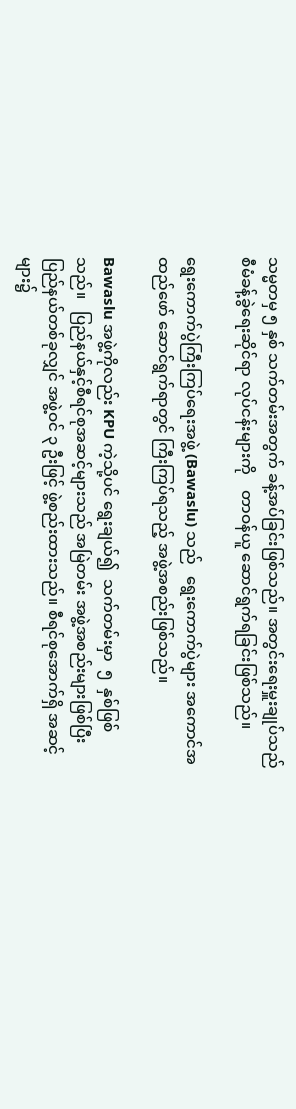သမ္မတမှ ၅ နှစ် သက်တမ်းအတွက် ခန့်အပ်ခြင်းဖြစ်သည်။ အတွင်းရေးမှူးချုပ်သည် စီမံခန့်ခွဲရေးဆိုင်ရာ လုပ်ငန်းများကို    တာဝန်ယူ ဆောင်ရွက်ရခြင်းဖြစ်သည်။

ရွေးကောက်ပွဲကြီးကြပ်ရေးအဖွဲ့ (Bawaslu) သည်   ရွေးကောက်ပွဲများ အကောင်အထည်ဖော် ဆောင်ရွက်ရာတွင် ကြီးကြပ်ရသည့် အဖွဲ့အစည်းဖြစ်သည်။

Bawaslu အဖွဲ့ကိုလည်း KPU ကဲ့သို့ပင် ရွေးချယ်၍  သက်တမ်းမှာ  ၅  နှစ်ဖြစ်သည်။   ပြည်နယ်နှင့်စီရင်စုအဆင့်များသည် အမြဲတမ်း အဖွဲ့အစည်းများဖြစ်ပြီး ပြည်နယ်တစ်ခုလျှင် အဖွဲ့ဝင် ၃ ဦးဖြင့် ဖွဲ့စည်းထားသည်။ စီရင်စုအောက်ရှိ အဆင့်များ၌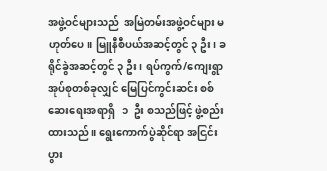အဖွဲ့ဝင်များသည်  အမြဲတမ်းအဖွဲ့ဝင်များ မဟုတ်ပေ။ မြူနီစီပယ်အဆင့်တွင် ၃ ဦး၊ ခရိုင်ခွဲအဆင့်တွင် ၃ ဦး၊ ရပ်ကွက်/ကျေးရွာ အုပ်စုတစ်ခုလျှင် မြေပြင်ကွင်းဆင်း စစ်ဆေးရေးအရာရှိ   ၁  ဦး စသည်ဖြင့် ဖွဲ့စည်းထားသည်။ ရွေးကောက်ပွဲဆိုင်ရာ အငြင်းပွား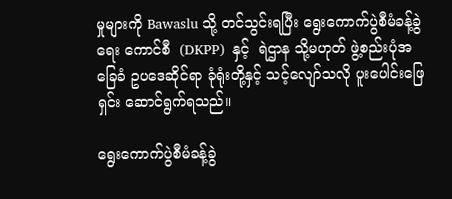မှုများကို Bawaslu သို့ တင်သွင်းရပြီး ရွေးကောက်ပွဲစီမံခန့်ခွဲရေး ကောင်စီ  (DKPP)  နှင့်  ရဲဌာန သို့မဟုတ် ဖွဲ့စည်းပုံအခြေခံ ဥပဒေဆိုင်ရာ ခုံရုံးတို့နှင့် သင့်လျော်သလို ပူးပေါင်းဖြေရှင်း ဆောင်ရွက်ရသည်။

ရွေးကောက်ပွဲစီမံခန့်ခွဲ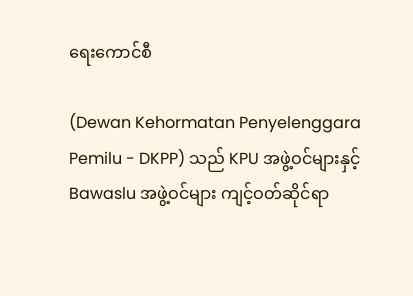ရေးကောင်စီ

(Dewan Kehormatan Penyelenggara Pemilu - DKPP) သည် KPU အဖွဲ့ဝင်များနှင့် Bawaslu အဖွဲ့ဝင်များ ကျင့်ဝတ်ဆိုင်ရာ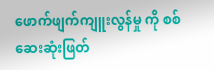ဖောက်ဖျက်ကျူးလွန်မှု ကို စစ်ဆေးဆုံးဖြတ်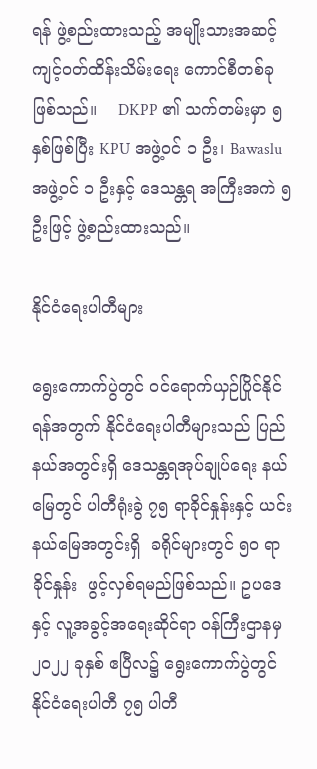ရန် ဖွဲ့စည်းထားသည့် အမျိုးသားအဆင့် ကျင့်ဝတ်ထိန်းသိမ်းရေး ကောင်စီတစ်ခုဖြစ်သည်။    DKPP ၏ သက်တမ်းမှာ ၅ နှစ်ဖြစ်ပြီး KPU အဖွဲ့ဝင် ၁ ဦး၊ Bawasluအဖွဲ့ဝင် ၁ ဦးနှင့် ဒေသန္တရ အကြီးအကဲ ၅ ဦးဖြင့် ဖွဲ့စည်းထားသည်။

နိုင်ငံရေးပါတီများ

ရွေးကောက်ပွဲတွင် ဝင်ရောက်ယှဉ်ပြိုင်နိုင်ရန်အတွက် နိုင်ငံရေးပါတီများသည် ပြည်နယ်အတွင်းရှိ ဒေသန္တရအုပ်ချုပ်ရေး နယ်မြေတွင် ပါတီရုံးခွဲ ၇၅ ရာခိုင်နှုန်းနှင့် ယင်းနယ်မြေအတွင်းရှိ  ခရိုင်များတွင် ၅၀ ရာခိုင်နှုန်း  ဖွင့်လှစ်ရမည်ဖြစ်သည်။ ဥပဒေနှင့် လူ့အခွင့်အရေးဆိုင်ရာ ဝန်ကြီးဌာနမှ ၂၀၂၂ ခုနှစ် ဧပြီလ၌ ရွေးကောက်ပွဲတွင် နိုင်ငံရေးပါတီ ၇၅ ပါတီ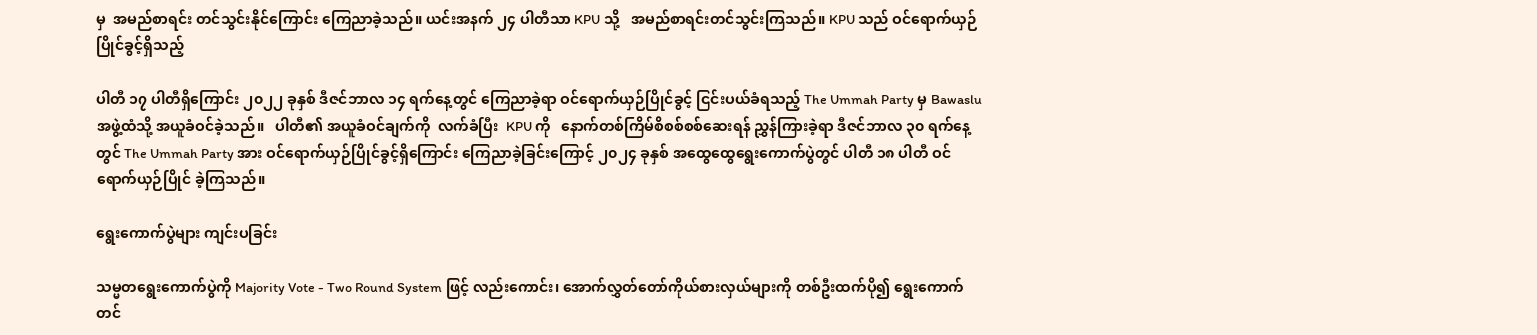မှ  အမည်စာရင်း တင်သွင်းနိုင်ကြောင်း ကြေညာခဲ့သည်။ ယင်းအနက် ၂၄ ပါတီသာ KPU သို့   အမည်စာရင်းတင်သွင်းကြသည်။ KPU သည် ဝင်ရောက်ယှဉ်ပြိုင်ခွင့်ရှိသည့်

ပါတီ ၁၇ ပါတီရှိကြောင်း ၂၀၂၂ ခုနှစ် ဒီဇင်ဘာလ ၁၄ ရက်နေ့တွင် ကြေညာခဲ့ရာ ဝင်ရောက်ယှဉ်ပြိုင်ခွင့် ငြင်းပယ်ခံရသည့် The Ummah Party မှ Bawaslu အဖွဲ့ထံသို့ အယူခံဝင်ခဲ့သည်။   ပါတီ၏ အယူခံဝင်ချက်ကို  လက်ခံပြီး  KPU ကို   နောက်တစ်ကြိမ်စိစစ်စစ်ဆေးရန် ညွှန်ကြားခဲ့ရာ ဒီဇင်ဘာလ ၃၀ ရက်နေ့တွင် The Ummah Party အား ဝင်ရောက်ယှဉ်ပြိုင်ခွင့်ရှိကြောင်း ကြေညာခဲ့ခြင်းကြောင့် ၂၀၂၄ ခုနှစ် အထွေထွေရွေးကောက်ပွဲတွင် ပါတီ ၁၈ ပါတီ ဝင်ရောက်ယှဉ်ပြိုင် ခဲ့ကြသည်။

ရွေးကောက်ပွဲများ ကျင်းပခြင်း

သမ္မတရွေးကောက်ပွဲကို Majority Vote - Two Round System ဖြင့် လည်းကောင်း၊ အောက်လွှတ်တော်ကိုယ်စားလှယ်များကို တစ်ဦးထက်ပို၍ ရွေးကောက် တင်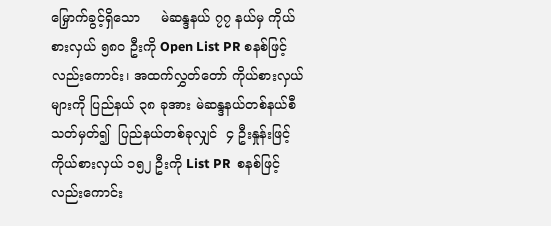မြှောက်ခွင့်ရှိသော     မဲဆန္ဒနယ် ၇၇ နယ်မှ ကိုယ်စားလှယ် ၅၈၀ ဦးကို Open List PR စနစ်ဖြင့်လည်းကောင်း၊ အထက်လွှတ်တော် ကိုယ်စားလှယ်များကို ပြည်နယ် ၃၈ ခုအား မဲဆန္ဒနယ်တစ်နယ်စီ သတ်မှတ်၍  ပြည်နယ်တစ်ခုလျှင်  ၄ ဦးနှုန်းဖြင့် ကိုယ်စားလှယ် ၁၅၂ ဦးကို List PR  စနစ်ဖြင့် လည်းကောင်း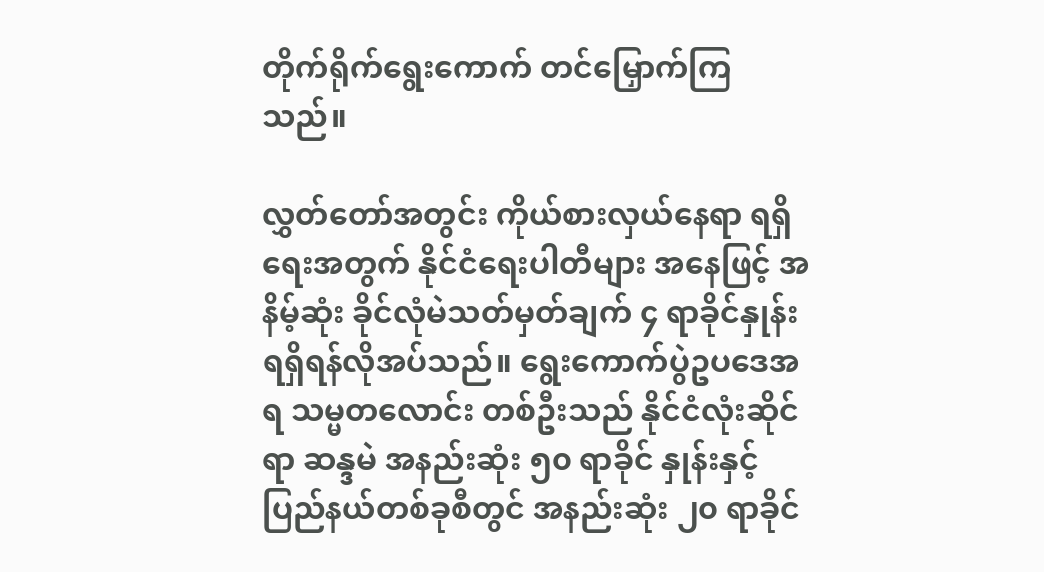တိုက်ရိုက်ရွေးကောက် တင်မြှောက်ကြသည်။

လွှတ်တော်အတွင်း ကိုယ်စားလှယ်နေရာ ရရှိရေးအတွက် နိုင်ငံရေးပါတီများ အနေဖြင့် အနိမ့်ဆုံး ခိုင်လုံမဲသတ်မှတ်ချက် ၄ ရာခိုင်နှုန်း ရရှိရန်လိုအပ်သည်။ ရွေးကောက်ပွဲဥပဒေအရ သမ္မတလောင်း တစ်ဦးသည် နိုင်ငံလုံးဆိုင်ရာ ဆန္ဒမဲ အနည်းဆုံး ၅၀ ရာခိုင် နှုန်းနှင့် ပြည်နယ်တစ်ခုစီတွင် အနည်းဆုံး ၂၀ ရာခိုင်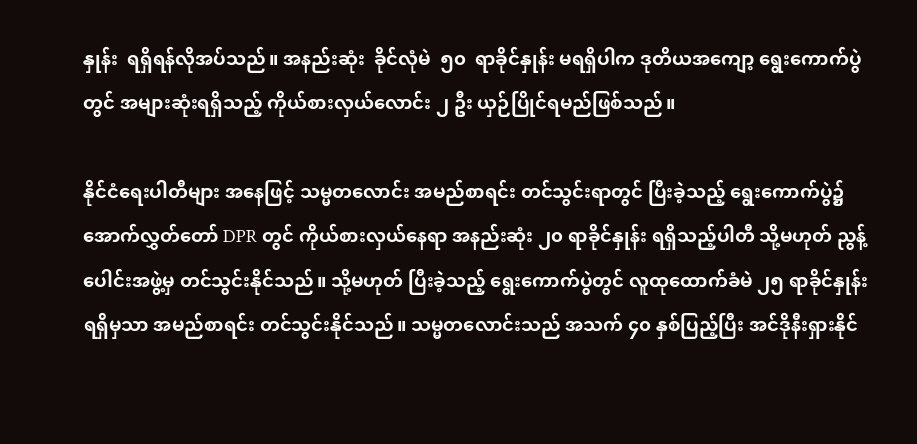နှုန်း  ရရှိရန်လိုအပ်သည်။ အနည်းဆုံး  ခိုင်လုံမဲ  ၅၀  ရာခိုင်နှုန်း မရရှိပါက ဒုတိယအကျော့ ရွေးကောက်ပွဲတွင် အများဆုံးရရှိသည့် ကိုယ်စားလှယ်လောင်း ၂ ဦး ယှဉ်ပြိုင်ရမည်ဖြစ်သည်။

နိုင်ငံရေးပါတီများ အနေဖြင့် သမ္မတလောင်း အမည်စာရင်း တင်သွင်းရာတွင် ပြီးခဲ့သည့် ရွေးကောက်ပွဲ၌ အောက်လွှတ်တော် DPR တွင် ကိုယ်စားလှယ်နေရာ အနည်းဆုံး ၂၀ ရာခိုင်နှုန်း ရရှိသည့်ပါတီ သို့မဟုတ် ညွန့်ပေါင်းအဖွဲ့မှ တင်သွင်းနိုင်သည်။ သို့မဟုတ် ပြီးခဲ့သည့် ရွေးကောက်ပွဲတွင် လူထုထောက်ခံမဲ ၂၅ ရာခိုင်နှုန်း ရရှိမှသာ အမည်စာရင်း တင်သွင်းနိုင်သည်။ သမ္မတလောင်းသည် အသက် ၄၀ နှစ်ပြည့်ပြီး အင်ဒိုနီးရှားနိုင်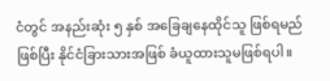ငံတွင် အနည်းဆုံး ၅ နှစ် အခြေချနေထိုင်သူ ဖြစ်ရမည်ဖြစ်ပြီး နိုင်ငံခြားသားအဖြစ် ခံယူထားသူမဖြစ်ရပါ။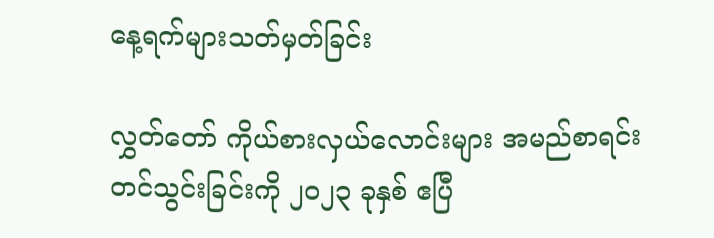နေ့ရက်များသတ်မှတ်ခြင်း

လွှတ်တော် ကိုယ်စားလှယ်လောင်းများ အမည်စာရင်းတင်သွင်းခြင်းကို ၂၀၂၃ ခုနှစ် ဧပြီ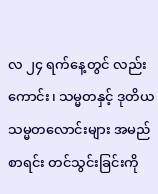လ ၂၄ ရက်နေ့တွင် လည်းကောင်း၊ သမ္မတနှင့် ဒုတိယသမ္မတလောင်းများ အမည်စာရင်း တင်သွင်းခြင်းကို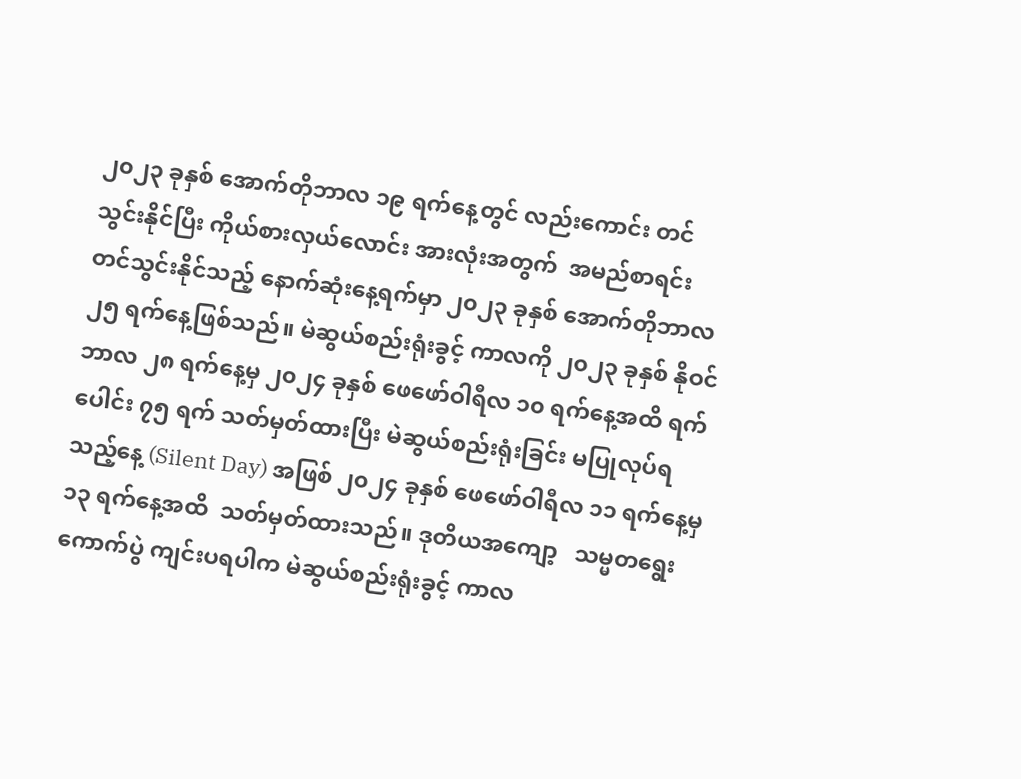၂၀၂၃ ခုနှစ် အောက်တိုဘာလ ၁၉ ရက်နေ့တွင် လည်းကောင်း တင်သွင်းနိုင်ပြီး ကိုယ်စားလှယ်လောင်း အားလုံးအတွက်  အမည်စာရင်း တင်သွင်းနိုင်သည့် နောက်ဆုံးနေ့ရက်မှာ ၂၀၂၃ ခုနှစ် အောက်တိုဘာလ ၂၅ ရက်နေ့ဖြစ်သည်။ မဲဆွယ်စည်းရုံးခွင့် ကာလကို ၂၀၂၃ ခုနှစ် နိုဝင်ဘာလ ၂၈ ရက်နေ့မှ ၂၀၂၄ ခုနှစ် ဖေဖော်ဝါရီလ ၁၀ ရက်နေ့အထိ ရက်ပေါင်း ၇၅ ရက် သတ်မှတ်ထားပြီး မဲဆွယ်စည်းရုံးခြင်း မပြုလုပ်ရသည့်နေ့ (Silent Day) အဖြစ် ၂၀၂၄ ခုနှစ် ဖေဖော်ဝါရီလ ၁၁ ရက်နေ့မှ ၁၃ ရက်နေ့အထိ  သတ်မှတ်ထားသည်။ ဒုတိယအကျော့   သမ္မတရွေးကောက်ပွဲ ကျင်းပရပါက မဲဆွယ်စည်းရုံးခွင့် ကာလ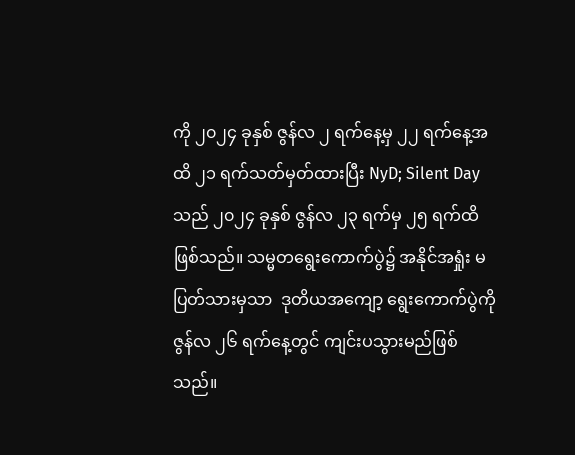ကို ၂၀၂၄ ခုနှစ် ဇွန်လ ၂ ရက်နေ့မှ ၂၂ ရက်နေ့အထိ ၂၁ ရက်သတ်မှတ်ထားပြီး NyD; Silent Day သည် ၂၀၂၄ ခုနှစ် ဇွန်လ ၂၃ ရက်မှ ၂၅ ရက်ထိဖြစ်သည်။ သမ္မတရွေးကောက်ပွဲ၌ အနိုင်အရှုံး မပြတ်သားမှသာ  ဒုတိယအကျော့ ရွေးကောက်ပွဲကို   ဇွန်လ ၂၆ ရက်နေ့တွင် ကျင်းပသွားမည်ဖြစ်သည်။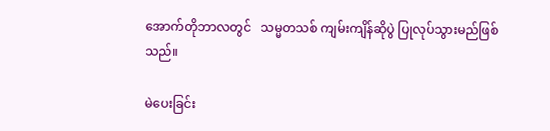အောက်တိုဘာလတွင်   သမ္မတသစ် ကျမ်းကျိန်ဆိုပွဲ ပြုလုပ်သွားမည်ဖြစ်သည်။

မဲပေးခြင်း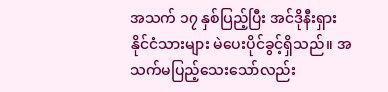အသက် ၁၇ နှစ်ပြည့်ပြီး အင်ဒိုနီးရှား နိုင်ငံသားများ မဲပေးပိုင်ခွင့်ရှိသည်။ အသက်မပြည့်သေးသော်လည်း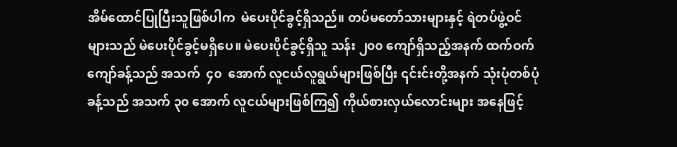အိမ်ထောင်ပြုပြီးသူဖြစ်ပါက  မဲပေးပိုင်ခွင့်ရှိသည်။ တပ်မတော်သားများနှင့် ရဲတပ်ဖွဲ့ဝင်များသည် မဲပေးပိုင်ခွင့်မရှိပေ။ မဲပေးပိုင်ခွင့်ရှိသူ သန်း ၂၀၀ ကျော်ရှိသည့်အနက် ထက်ဝက်ကျော်ခန့်သည် အသက်  ၄၀  အောက် လူငယ်လူရွယ်များဖြစ်ပြီး ၎င်းင်းတို့အနက် သုံးပုံတစ်ပုံခန့်သည် အသက် ၃၀ အောက် လူငယ်များဖြစ်ကြ၍ ကိုယ်စားလှယ်လောင်းများ အနေဖြင့်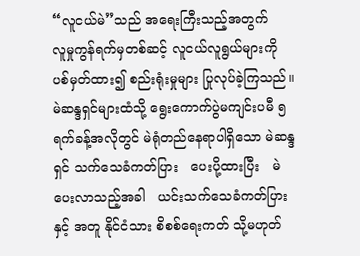“လူငယ်မဲ”သည် အရေးကြီးသည့်အတွက်   လူမှုကွန်ရက်မှတစ်ဆင့် လူငယ်လူရွယ်များကို  ပစ်မှတ်ထား၍ စည်းရုံးမှုများ ပြုလုပ်ခဲ့ကြသည်။ မဲဆန္ဒရှင်များထံသို့ ရွေးကောက်ပွဲမကျင်းပမီ ၅ ရက်ခန့်အလိုတွင် မဲရုံတည်နေရာပါရှိသော မဲဆန္ဒရှင် သက်သေခံကတ်ပြား   ပေးပို့ထားပြီး   မဲပေးလာသည့်အခါ   ယင်းသက်သေခံကတ်ပြားနှင့် အတူ နိုင်ငံသား စိစစ်ရေးကတ် သို့မဟုတ်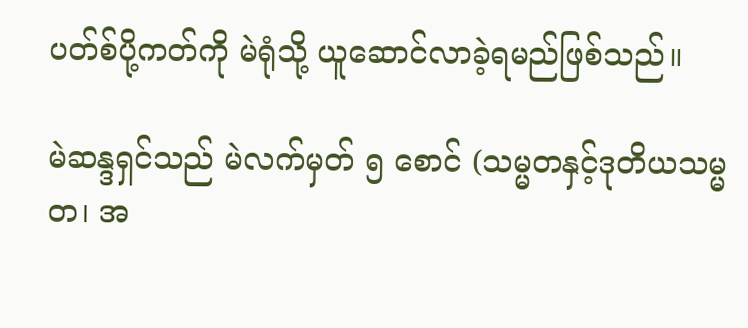ပတ်စ်ပို့ကတ်ကို မဲရုံသို့ ယူဆောင်လာခဲ့ရမည်ဖြစ်သည်။

မဲဆန္ဒရှင်သည် မဲလက်မှတ် ၅ စောင် (သမ္မတနှင့်ဒုတိယသမ္မတ၊ အ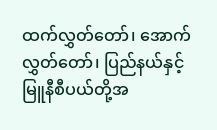ထက်လွှတ်တော်၊ အောက်လွှတ်တော်၊ ပြည်နယ်နှင့် မြူနီစီပယ်တို့အ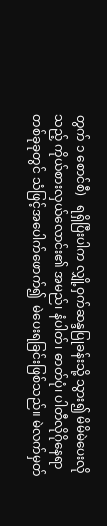တွက် ၁ စောင်စီ)   ရရှိပြီးပါက လျှို့ဝှက်ဆန္ဒပြုခန်းသို့ သွား၍ မိမိမဲပေးလိုသည့် ကိုယ်စားလှယ်လောင်း၏ အမည်၊ နံပါတ်၊ ဓာတ်ပုံ၊ ပါတီလိုဂိုနေရာ တစ်ခုခုတွင် သံဖြင့်အပေါက်ဖောက်၍  မဲပေးရခြင်းဖြစ်သည်။ မဲလက်မှတ်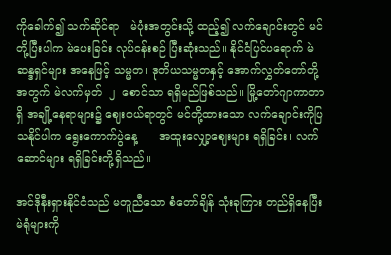ကိုခေါက်၍ သက်ဆိုင်ရာ   မဲပုံးအတွင်းသို့ ထည့်၍ လက်ချောင်းတွင် မင်တို့ပြီးပါက မဲပေးခြင်း လုပ်ငန်းစဉ် ပြီးဆုံးသည်။ နိုင်ငံပြင်ပရောက် မဲဆန္ဒရှင်များ အနေဖြင့် သမ္မတ၊ ဒုတိယသမ္မတနှင့် အောက်လွှတ်တော်တို့အတွက် မဲလက်မှတ်  ၂  စောင်သာ ရရှိမည်ဖြစ်သည်။ မြို့တော်ဂျာကာတာရှိ အချို့နေရာများ၌ ဈေးဝယ်ရာတွင် မင်တို့ထားသော လက်ချောင်းကိုပြသနိုင်ပါက ရွေးကောက်ပွဲနေ့      အထူးလျှော့ဈေးများ ရရှိခြင်း၊ လက်ဆောင်များ ရရှိခြင်းတို့ရှိသည်။

အင်ဒိုနီးရှားနိုင်ငံသည် မတူညီသော စံတော်ချိန် သုံးခုကြား တည်ရှိနေပြီး မဲရုံများကို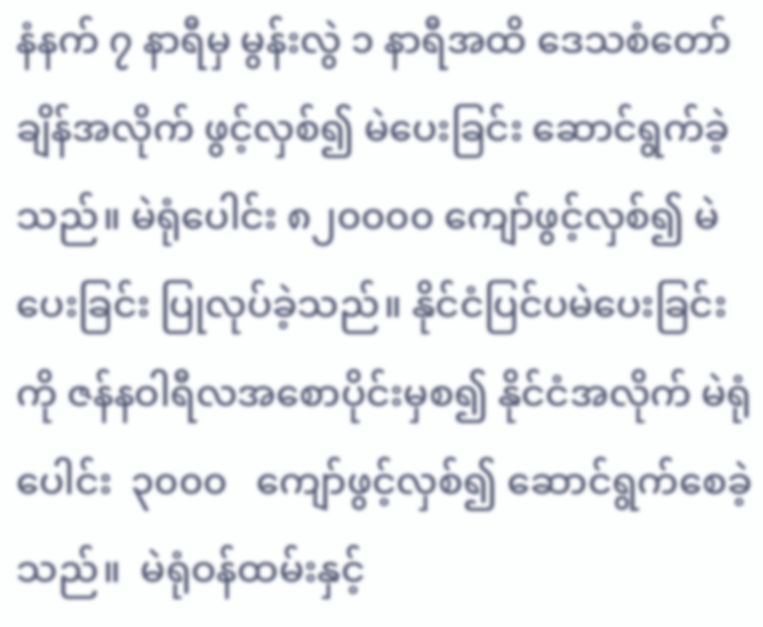နံနက် ၇ နာရီမှ မွန်းလွဲ ၁ နာရီအထိ ဒေသစံတော်ချိန်အလိုက် ဖွင့်လှစ်၍ မဲပေးခြင်း ဆောင်ရွက်ခဲ့သည်။ မဲရုံပေါင်း ၈၂၀၀၀၀ ကျော်ဖွင့်လှစ်၍ မဲပေးခြင်း ပြုလုပ်ခဲ့သည်။ နိုင်ငံပြင်ပမဲပေးခြင်းကို ဇန်နဝါရီလအစောပိုင်းမှစ၍ နိုင်ငံအလိုက် မဲရုံပေါင်း  ၃၀၀၀   ကျော်ဖွင့်လှစ်၍ ဆောင်ရွက်စေခဲ့သည်။  မဲရုံဝန်ထမ်းနှင့်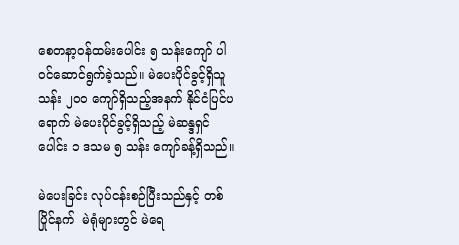စေတနာ့ဝန်ထမ်းပေါင်း ၅ သန်းကျော် ပါဝင်ဆောင်ရွက်ခဲ့သည်။ မဲပေးပိုင်ခွင့်ရှိသူ သန်း ၂၀၀ ကျော်ရှိသည့်အနက် နိုင်ငံပြင်ပရောက် မဲပေးပိုင်ခွင့်ရှိသည့် မဲဆန္ဒရှင်ပေါင်း ၁ ဒသမ ၅ သန်း ကျော်ခန့်ရှိသည်။

မဲပေးခြင်း လုပ်ငန်းစဉ်ပြီးသည်နှင့် တစ်ပြိုင်နက်  မဲရုံများတွင် မဲရေ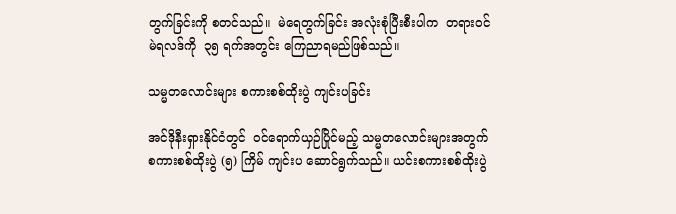တွက်ခြင်းကို စတင်သည်။  မဲရေတွက်ခြင်း အလုံးစုံပြီးစီးပါက  တရားဝင်မဲရလဒ်ကို  ၃၅ ရက်အတွင်း ကြေညာရမည်ဖြစ်သည်။

သမ္မတလောင်းများ စကားစစ်ထိုးပွဲ ကျင်းပခြင်း

အင်ဒိုနီးရှားနိုင်ငံတွင်  ဝင်ရောက်ယှဉ်ပြိုင်မည့် သမ္မတလောင်းများအတွက် စကားစစ်ထိုးပွဲ (၅) ကြိမ် ကျင်းပ ဆောင်ရွက်သည်။ ယင်းစကားစစ်ထိုးပွဲ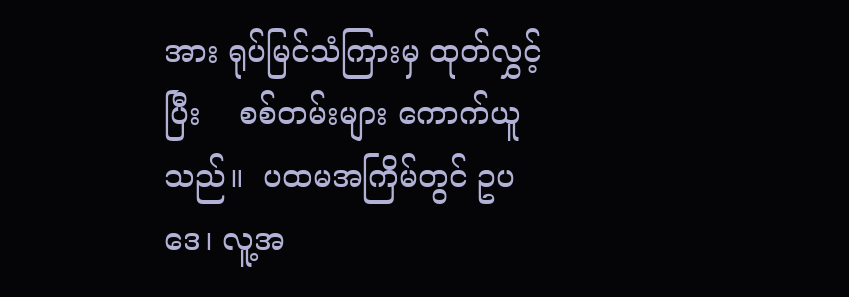အား ရုပ်မြင်သံကြားမှ ထုတ်လွှင့်ပြီး    စစ်တမ်းများ ကောက်ယူသည်။  ပထမအကြိမ်တွင် ဥပဒေ၊ လူ့အ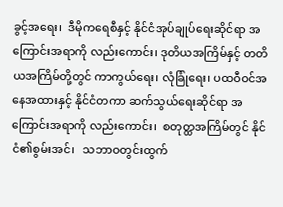ခွင့်အရေး၊  ဒီမိုကရေစီနှင့် နိုင်ငံအုပ်ချုပ်ရေးဆိုင်ရာ အကြောင်းအရာကို လည်းကောင်း၊ ဒုတိယအကြိမ်နှင့် တတိယအကြိမ်တို့တွင် ကာကွယ်ရေး၊ လုံခြုံရေး၊ ပထဝီဝင်အနေအထားနှင့် နိုင်ငံတကာ ဆက်သွယ်ရေးဆိုင်ရာ အကြောင်းအရာကို လည်းကောင်း၊  စတုတ္ထအကြိမ်တွင် နိုင်ငံ၏စွမ်းအင်၊   သဘာဝတွင်းထွက်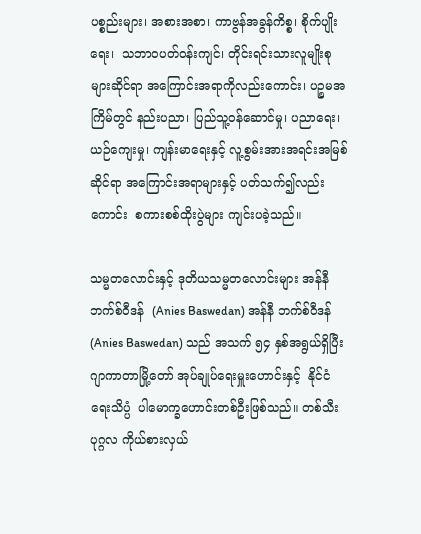ပစ္စည်းများ၊ အစားအစာ၊ ကာဗွန်အခွန်ကိစ္စ၊ စိုက်ပျိုးရေး၊  သဘာဝပတ်ဝန်းကျင်၊ တိုင်းရင်းသားလူမျိုးစုများဆိုင်ရာ အကြောင်းအရာကိုလည်းကောင်း၊ ပဉ္စမအကြိမ်တွင် နည်းပညာ၊ ပြည်သူ့ဝန်ဆောင်မှု၊ ပညာရေး၊ ယဉ်ကျေးမှု၊ ကျန်းမာရေးနှင့် လူ့စွမ်းအားအရင်းအမြစ်ဆိုင်ရာ အကြောင်းအရာများနှင့် ပတ်သက်၍လည်းကောင်း  စကားစစ်ထိုးပွဲများ ကျင်းပခဲ့သည်။

သမ္မတလောင်းနှင့် ဒုတိယသမ္မတလောင်းများ အန်နီ ဘက်စ်ဝီဒန်  (Anies Baswedan) အန်နီ ဘက်စ်ဝီဒန် (Anies Baswedan) သည် အသက် ၅၄ နှစ်အရွယ်ရှိပြီး ဂျာကာတာမြို့တော် အုပ်ချုပ်ရေးမှူးဟောင်းနှင့်  နိုင်ငံရေးသိပ္ပံ  ပါမောက္ခဟောင်းတစ်ဦးဖြစ်သည်။ တစ်သီးပုဂ္ဂလ ကိုယ်စားလှယ်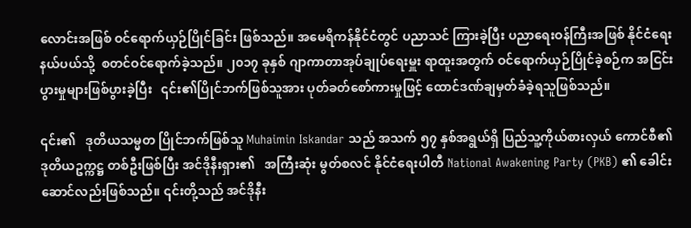လောင်းအဖြစ် ဝင်ရောက်ယှဉ်ပြိုင်ခြင်း ဖြစ်သည်။ အမေရိကန်နိုင်ငံတွင် ပညာသင် ကြားခဲ့ပြီး ပညာရေးဝန်ကြီးအဖြစ် နိုင်ငံရေးနယ်ပယ်သို့  စတင်ဝင်ရောက်ခဲ့သည်။ ၂၀၁၇ ခုနှစ် ဂျာကာတာအုပ်ချုပ်ရေးမှူး ရာထူးအတွက် ဝင်ရောက်ယှဉ်ပြိုင်ခဲ့စဉ်က အငြင်းပွားမှုများဖြစ်ပွားခဲ့ပြီး   ၎င်း၏ပြိုင်ဘက်ဖြစ်သူအား ပုတ်ခတ်စော်ကားမှုဖြင့် ထောင်ဒဏ်ချမှတ်ခံခဲ့ရသူဖြစ်သည်။

၎င်း၏   ဒုတိယသမ္မတ ပြိုင်ဘက်ဖြစ်သူ Muhaimin Iskandar သည် အသက် ၅၇ နှစ်အရွယ်ရှိ ပြည်သူ့ကိုယ်စားလှယ် ကောင်စီ၏ ဒုတိယဥက္ကဋ္ဌ တစ်ဦးဖြစ်ပြီး အင်ဒိုနီးရှား၏   အကြီးဆုံး မွတ်စလင် နိုင်ငံရေးပါတီ National Awakening Party (PKB) ၏ ခေါင်းဆောင်လည်းဖြစ်သည်။ ၎င်းတို့သည် အင်ဒိုနီး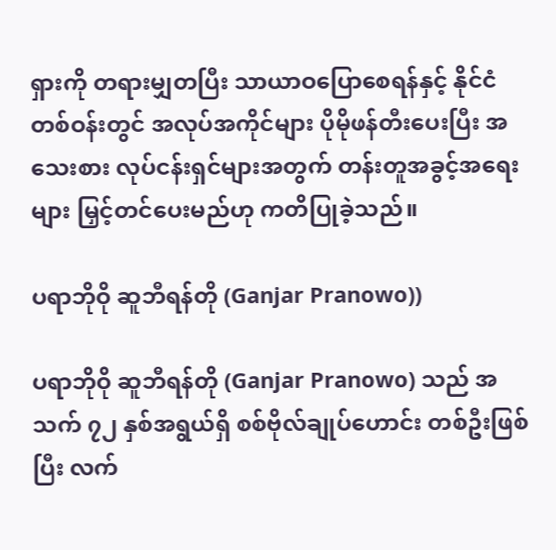ရှားကို တရားမျှတပြီး သာယာဝပြောစေရန်နှင့် နိုင်ငံတစ်ဝန်းတွင် အလုပ်အကိုင်များ ပိုမိုဖန်တီးပေးပြီး အသေးစား လုပ်ငန်းရှင်များအတွက် တန်းတူအခွင့်အရေးများ မြှင့်တင်ပေးမည်ဟု ကတိပြုခဲ့သည်။

ပရာဘိုဝို ဆူဘီရန်တို (Ganjar Pranowo))

ပရာဘိုဝို ဆူဘီရန်တို (Ganjar Pranowo) သည် အသက် ၇၂ နှစ်အရွယ်ရှိ စစ်ဗိုလ်ချုပ်ဟောင်း တစ်ဦးဖြစ်ပြီး လက်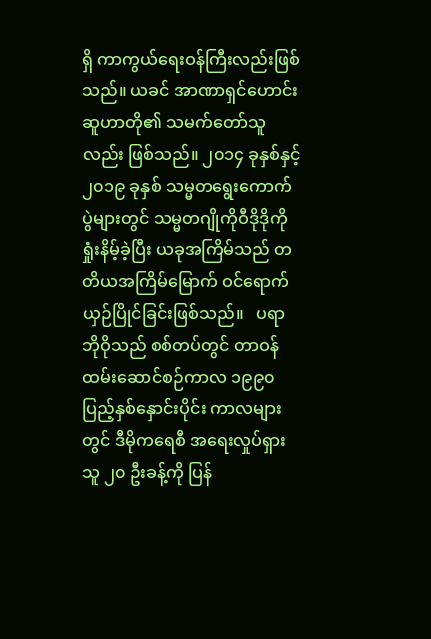ရှိ ကာကွယ်ရေးဝန်ကြီးလည်းဖြစ်သည်။ ယခင် အာဏာရှင်ဟောင်း ဆူဟာတို၏ သမက်တော်သူလည်း ဖြစ်သည်။ ၂၀၁၄ ခုနှစ်နှင့် ၂၀၁၉ ခုနှစ် သမ္မတရွေးကောက်ပွဲများတွင် သမ္မတဂျိုကိုဝီဒိုဒိုကို ရှုံးနိမ့်ခဲ့ပြီး ယခုအကြိမ်သည် တတိယအကြိမ်မြောက် ဝင်ရောက်ယှဉ်ပြိုင်ခြင်းဖြစ်သည်။   ပရာဘိုဝိုသည် စစ်တပ်တွင် တာဝန်ထမ်းဆောင်စဉ်ကာလ ၁၉၉၀ ပြည့်နှစ်နှောင်းပိုင်း ကာလများတွင် ဒီမိုကရေစီ အရေးလှုပ်ရှားသူ ၂၀ ဦးခန့်ကို ပြန်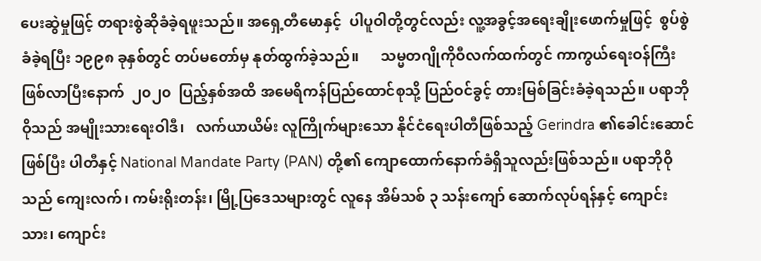ပေးဆွဲမှုဖြင့် တရားစွဲဆိုခံခဲ့ရဖူးသည်။ အရှေ့တီမောနှင့်  ပါပူဝါတို့တွင်လည်း လူ့အခွင့်အရေးချိုးဖောက်မှုဖြင့်  စွပ်စွဲခံခဲ့ရပြီး ၁၉၉၈ ခုနှစ်တွင် တပ်မတော်မှ နုတ်ထွက်ခဲ့သည်။      သမ္မတဂျိုကိုဝီလက်ထက်တွင် ကာကွယ်ရေးဝန်ကြီးဖြစ်လာပြီးနောက်  ၂၀၂၀  ပြည့်နှစ်အထိ အမေရိကန်ပြည်ထောင်စုသို့ ပြည်ဝင်ခွင့် တားမြစ်ခြင်းခံခဲ့ရသည်။ ပရာဘိုဝိုသည် အမျိုးသားရေးဝါဒီ၊   လက်ယာယိမ်း လူကြိုက်များသော နိုင်ငံရေးပါတီဖြစ်သည့် Gerindra ၏ခေါင်းဆောင်ဖြစ်ပြီး ပါတီနှင့် National Mandate Party (PAN) တို့၏ ကျောထောက်နောက်ခံရှိသူလည်းဖြစ်သည်။ ပရာဘိုဝိုသည် ကျေးလက်၊ ကမ်းရိုးတန်း၊ မြို့ပြဒေသများတွင် လူနေ အိမ်သစ် ၃ သန်းကျော် ဆောက်လုပ်ရန်နှင့် ကျောင်းသား၊ ကျောင်း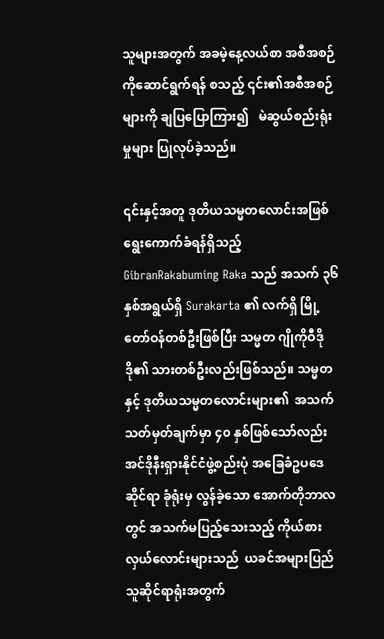သူများအတွက် အခမဲ့နေ့လယ်စာ အစီအစဉ်ကိုဆောင်ရွက်ရန် စသည့် ၎င်း၏အစီအစဉ်များကို ချပြပြောကြား၍   မဲဆွယ်စည်းရုံးမှုများ ပြုလုပ်ခဲ့သည်။

၎င်းနှင့်အတူ ဒုတိယသမ္မတလောင်းအဖြစ် ရွေးကောက်ခံရန်ရှိသည့်  GibranRakabuming Raka သည် အသက် ၃၆ နှစ်အရွယ်ရှိ Surakarta ၏ လက်ရှိ မြို့တော်ဝန်တစ်ဦးဖြစ်ပြီး သမ္မတ ဂျိုကိုဝီဒိုဒို၏ သားတစ်ဦးလည်းဖြစ်သည်။ သမ္မတနှင့် ဒုတိယသမ္မတလောင်းများ၏  အသက် သတ်မှတ်ချက်မှာ ၄၀ နှစ်ဖြစ်သော်လည်း အင်ဒိုနီးရှားနိုင်ငံဖွဲ့စည်းပုံ အခြေခံဥပဒေဆိုင်ရာ ခုံရုံးမှ လွန်ခဲ့သော အောက်တိုဘာလတွင် အသက်မပြည့်သေးသည့် ကိုယ်စားလှယ်လောင်းများသည်  ယခင်အများပြည်သူဆိုင်ရာရုံးအတွက်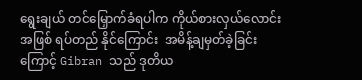ရွေးချယ် တင်မြှောက်ခံရပါက ကိုယ်စားလှယ်လောင်းအဖြစ် ရပ်တည် နိုင်ကြောင်း  အမိန့်ချမှတ်ခဲ့ခြင်းကြောင့် Gibran သည် ဒုတိယ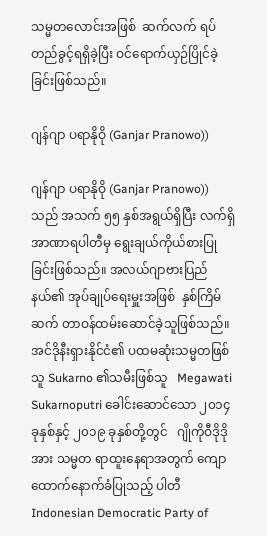သမ္မတလောင်းအဖြစ်  ဆက်လက် ရပ်တည်ခွင့်ရရှိခဲ့ပြီး ဝင်ရောက်ယှဉ်ပြိုင်ခဲ့ခြင်းဖြစ်သည်။

ဂျန်ဂျာ ပရာနိုဝို (Ganjar Pranowo))

ဂျန်ဂျာ ပရာနိုဝို (Ganjar Pranowo)) သည် အသက် ၅၅ နှစ်အရွယ်ရှိပြီး လက်ရှိ အာဏာရပါတီမှ ရွေးချယ်ကိုယ်စားပြုခြင်းဖြစ်သည်။ အလယ်ဂျာဗားပြည်နယ်၏ အုပ်ချုပ်ရေးမှူးအဖြစ်  နှစ်ကြိမ်ဆက် တာဝန်ထမ်းဆောင်ခဲ့သူဖြစ်သည်။ အင်ဒိုနီးရှားနိုင်ငံ၏ ပထမဆုံးသမ္မတဖြစ်သူ Sukarno ၏သမီးဖြစ်သူ   Megawati Sukarnoputri ခေါင်းဆောင်သော ၂၀၁၄ ခုနှစ်နှင့် ၂၀၁၉ ခုနှစ်တို့တွင်   ဂျိုကိုဝီဒိုဒိုအား သမ္မတ ရာထူးနေရာအတွက် ကျောထောက်နောက်ခံပြုသည့် ပါတီ    Indonesian Democratic Party of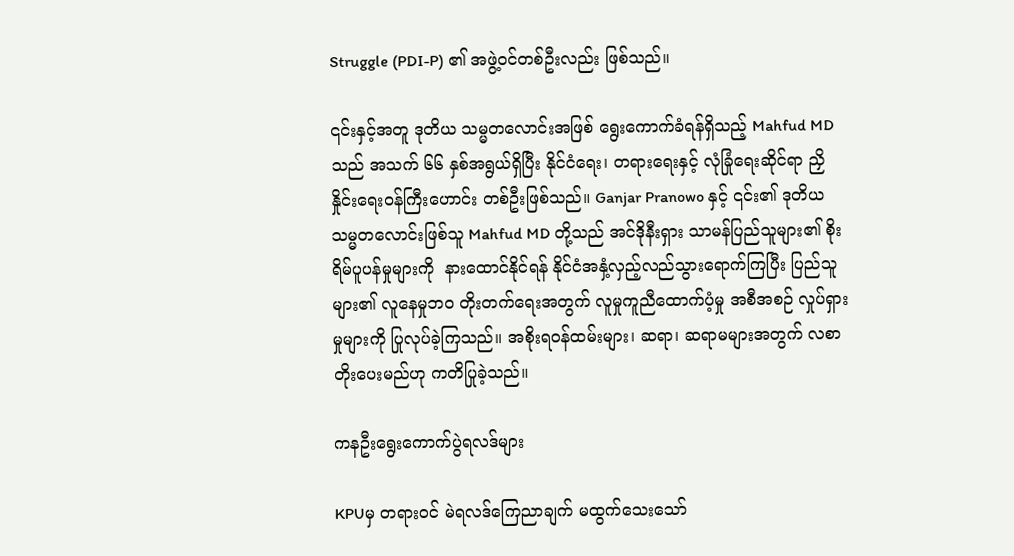Struggle (PDI-P) ၏ အဖွဲ့ဝင်တစ်ဦးလည်း ဖြစ်သည်။

၎င်းနှင့်အတူ ဒုတိယ သမ္မတလောင်းအဖြစ် ရွေးကောက်ခံရန်ရှိသည့် Mahfud MD သည် အသက် ၆၆ နှစ်အရွယ်ရှိပြီး နိုင်ငံရေး၊ တရားရေးနှင့် လုံခြုံရေးဆိုင်ရာ ညှိနှိုင်းရေးဝန်ကြီးဟောင်း တစ်ဦးဖြစ်သည်။ Ganjar Pranowo နှင့် ၎င်း၏ ဒုတိယသမ္မတလောင်းဖြစ်သူ Mahfud MD တို့သည် အင်ဒိုနီးရှား သာမန်ပြည်သူများ၏ စိုးရိမ်ပူပန်မှုများကို  နားထောင်နိုင်ရန် နိုင်ငံအနှံ့လှည့်လည်သွားရောက်ကြပြီး ပြည်သူများ၏ လူနေမှုဘဝ တိုးတက်ရေးအတွက် လူမှုကူညီထောက်ပံ့မှု အစီအစဉ် လှုပ်ရှားမှုများကို ပြုလုပ်ခဲ့ကြသည်။ အစိုးရဝန်ထမ်းများ၊ ဆရာ၊ ဆရာမများအတွက် လစာတိုးပေးမည်ဟု ကတိပြုခဲ့သည်။

ကနဦးရွေးကောက်ပွဲရလဒ်များ

KPUမှ တရားဝင် မဲရလဒ်ကြေညာချက် မထွက်သေးသော်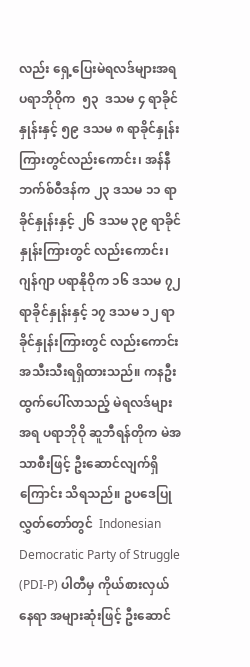လည်း ရှေ့ပြေးမဲရလဒ်များအရ  ပရာဘိုဝိုက  ၅၃  ဒသမ ၄ ရာခိုင်နှုန်းနှင့် ၅၉ ဒသမ ၈ ရာခိုင်နှုန်း ကြားတွင်လည်းကောင်း၊ အန်နီဘက်စ်ဝီဒန်က ၂၃ ဒသမ ၁၁ ရာခိုင်နှုန်းနှင့် ၂၆ ဒသမ ၃၉ ရာခိုင်နှုန်းကြားတွင် လည်းကောင်း၊ ဂျန်ဂျာ ပရာနိုဝိုက ၁၆ ဒသမ ၇၂ ရာခိုင်နှုန်းနှင့် ၁၇ ဒသမ ၁၂ ရာခိုင်နှုန်းကြားတွင် လည်းကောင်း   အသီးသီးရရှိထားသည်။ ကနဦးထွက်ပေါ်လာသည့် မဲရလဒ်များအရ ပရာဘိုဝို ဆူဘီရန်တိုက မဲအသာစီးဖြင့် ဦးဆောင်လျက်ရှိကြောင်း သိရသည်။ ဥပဒေပြုလွှတ်တော်တွင်  Indonesian Democratic Party of Struggle (PDI-P) ပါတီမှ ကိုယ်စားလှယ်နေရာ အများဆုံးဖြင့် ဦးဆောင်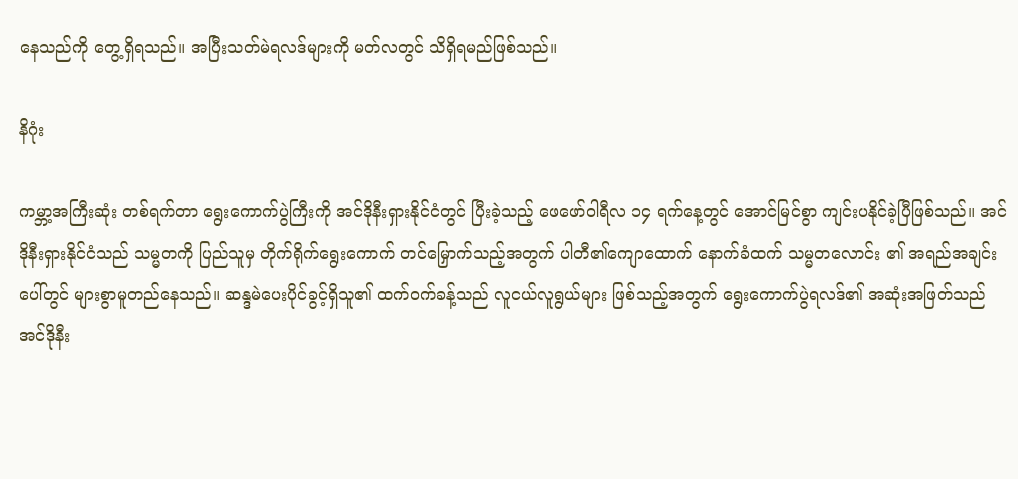နေသည်ကို တွေ့ရှိရသည်။ အပြီးသတ်မဲရလဒ်များကို မတ်လတွင် သိရှိရမည်ဖြစ်သည်။

နိဂုံး

ကမ္ဘာ့အကြီးဆုံး တစ်ရက်တာ ရွေးကောက်ပွဲကြီးကို အင်ဒိုနီးရှားနိုင်ငံတွင် ပြီးခဲ့သည့် ဖေဖော်ဝါရီလ ၁၄ ရက်နေ့တွင် အောင်မြင်စွာ ကျင်းပနိုင်ခဲ့ပြီဖြစ်သည်။ အင်ဒိုနီးရှားနိုင်ငံသည် သမ္မတကို ပြည်သူမှ တိုက်ရိုက်ရွေးကောက် တင်မြှောက်သည့်အတွက် ပါတီ၏ကျောထောက် နောက်ခံထက် သမ္မတလောင်း ၏ အရည်အချင်းပေါ်တွင် များစွာမူတည်နေသည်။ ဆန္ဒမဲပေးပိုင်ခွင့်ရှိသူ၏ ထက်ဝက်ခန့်သည် လူငယ်လူရွယ်များ ဖြစ်သည့်အတွက် ရွေးကောက်ပွဲရလဒ်၏ အဆုံးအဖြတ်သည် အင်ဒိုနီး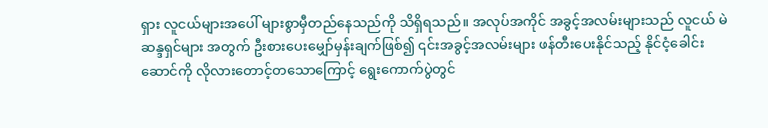ရှား လူငယ်များအပေါ် များစွာမှီတည်နေသည်ကို သိရှိရသည်။ အလုပ်အကိုင် အခွင့်အလမ်းများသည် လူငယ် မဲဆန္ဒရှင်များ အတွက် ဦးစားပေးမျှော်မှန်းချက်ဖြစ်၍ ၎င်းအခွင့်အလမ်းများ ဖန်တီးပေးနိုင်သည့် နိုင်ငံ့ခေါင်းဆောင်ကို လိုလားတောင့်တသောကြောင့် ရွေးကောက်ပွဲတွင်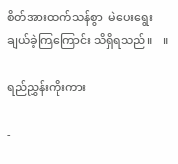စိတ်အားထက်သန်စွာ  မဲပေးရွေးချယ်ခဲ့ကြကြောင်း သိရှိရသည်။    ။

ရည်ညွှန်းကိုးကား

-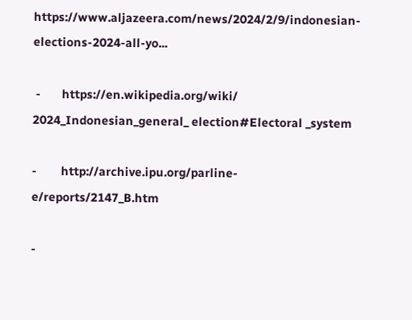https://www.aljazeera.com/news/2024/2/9/indonesian-elections-2024-all-yo...

 -       https://en.wikipedia.org/wiki/ 2024_Indonesian_general_ election#Electoral _system

-        http://archive.ipu.org/parline-e/reports/2147_B.htm

-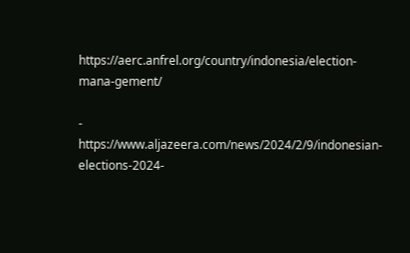https://aerc.anfrel.org/country/indonesia/election-mana-gement/

-        https://www.aljazeera.com/news/2024/2/9/indonesian-elections-2024-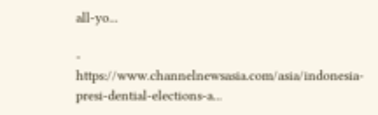all-yo...

-        https://www.channelnewsasia.com/asia/indonesia-presi-dential-elections-a...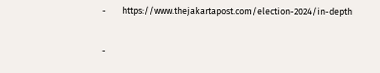-        https://www.thejakartapost.com/election-2024/in-depth

-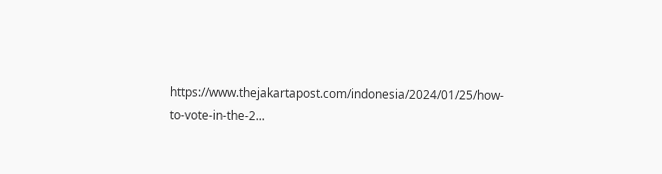https://www.thejakartapost.com/indonesia/2024/01/25/how-to-vote-in-the-2...